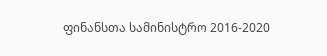ფინანსთა სამინისტრო 2016-2020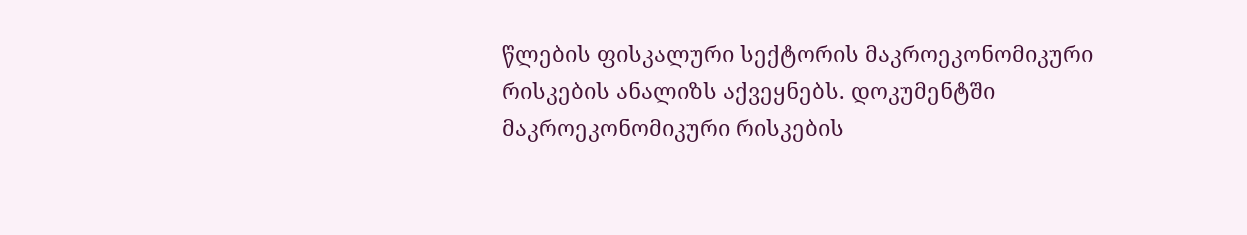წლების ფისკალური სექტორის მაკროეკონომიკური რისკების ანალიზს აქვეყნებს. დოკუმენტში მაკროეკონომიკური რისკების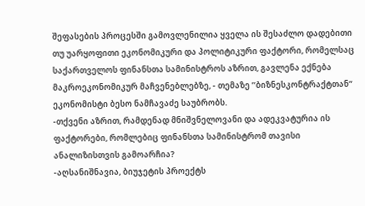შეფასების პროცესში გამოვლენილია ყველა ის შესაძლო დადებითი თუ უარყოფითი ეკონომიკური და პოლიტიკური ფაქტორი, რომელსაც საქართველოს ფინანსთა სამინისტროს აზრით, გავლენა ექნება მაკროეკონომიკურ მაჩვენებლებზე, - თემაზე ’’ბიზნესკონტრაქტთან“ ეკონომისტი ბესო ნამჩავაძე საუბრობს.
-თქვენი აზრით, რამდენად მნიშვნელოვანი და ადეკვატურია ის ფაქტორები, რომლებიც ფინანსთა სამინისტრომ თავისი ანალიზისთვის გამოარჩია?
-აღსანიშნავია, ბიუჯეტის პროექტს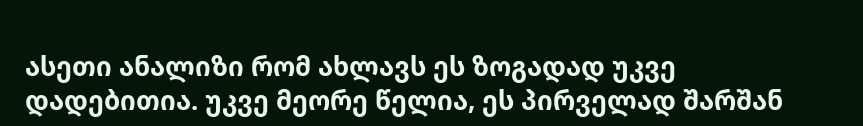ასეთი ანალიზი რომ ახლავს ეს ზოგადად უკვე დადებითია. უკვე მეორე წელია, ეს პირველად შარშან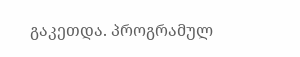გაკეთდა. პროგრამულ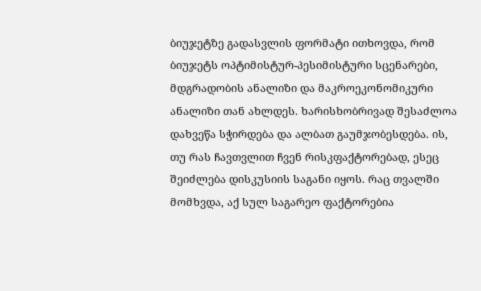ბიუჯეტზე გადასვლის ფორმატი ითხოვდა, რომ ბიუჯეტს ოპტიმისტურ-პესიმისტური სცენარები, მდგრადობის ანალიზი და მაკროეკონომიკური ანალიზი თან ახლდეს. ხარისხობრივად შესაძლოა დახვეწა სჭირდება და ალბათ გაუმჯობესდება. ის, თუ რას ჩავთვლით ჩვენ რისკფაქტორებად, ესეც შეიძლება დისკუსიის საგანი იყოს. რაც თვალში მომხვდა, აქ სულ საგარეო ფაქტორებია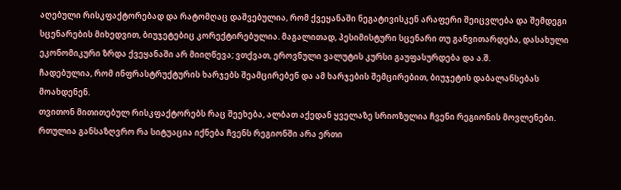აღებული რისკფაქტორებად და რატომღაც დაშვებულია, რომ ქვეყანაში ნეგატივისკენ არაფერი შეიცვლება და შემდეგი სცენარების მიხედვით, ბიუჯეტებიც კორექტირებულია. მაგალითად, პესიმისტური სცენარი თუ განვითარდება, დასახული ეკონომიკური ზრდა ქვეყანაში არ მიიღწევა; ვთქვათ, ეროვნული ვალუტის კურსი გაუფასურდება და ა.შ.
ჩადებულია, რომ ინფრასტრუქტურის ხარჯებს შეამცირებენ და ამ ხარჯების შემცირებით, ბიუჯეტის დაბალანსებას მოახდენენ.
თვითონ მითითებულ რისკფაქტორებს რაც შეეხება, ალბათ აქედან ყველაზე სრიოზულია ჩვენი რეგიონის მოვლენები. რთულია განსაზღვრო რა სიტუაცია იქნება ჩვენს რეგიონში არა ერთი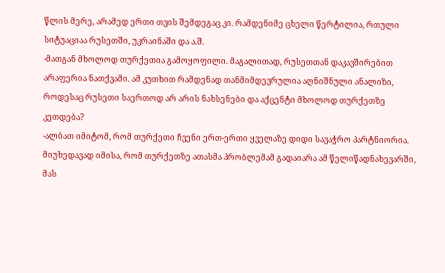წლის მერე, არამედ ერთი თვის შემდეგაც კი. რამდენიმე ცხელი წერტილია, რთული სიტუაციაა რუსეთში, უკრაინაში და ა.შ.
-მათგან მხოლოდ თურქეთია გამოყოფილი. მაგალითად, რუსეთთან დაკავშირებით არაფერია ნათქვამი. ამ კუთხით რამდენად თანმიმდევრულია აღნიშნული ანალიზი, როდესაც რუსეთი საერთოდ არ არის ნახსენები და აქცენტი მხოლოდ თურქეთზე კეთდება?
-ალბათ იმიტომ, რომ თურქეთი ჩვენი ერთ-ერთი ყველაზე დიდი სავაჭრო პარტნიორია. მიუხედავად იმისა, რომ თურქეთზე ათასმა პრობლემამ გადაიარა ამ წელიწადნახევარში, მას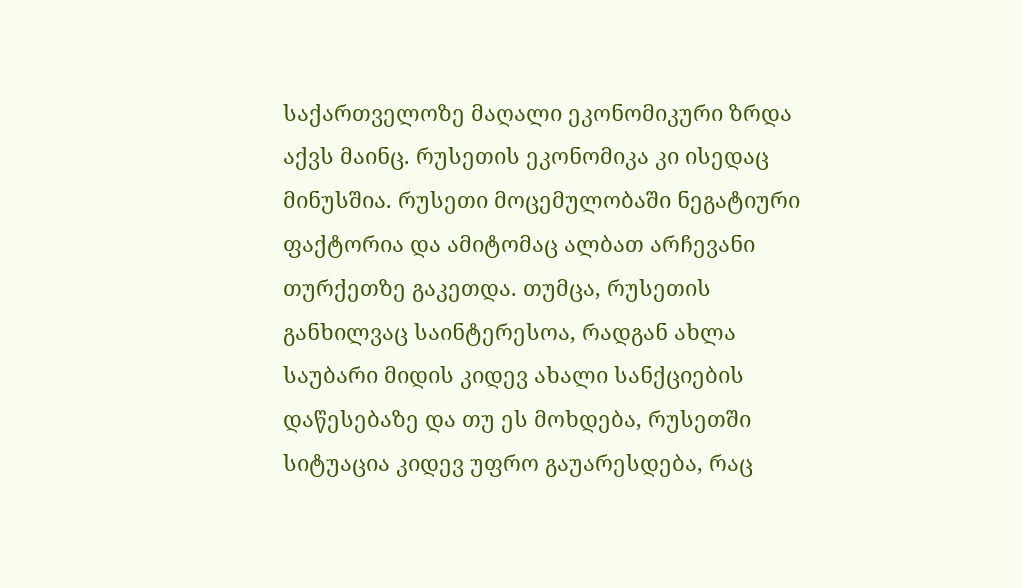საქართველოზე მაღალი ეკონომიკური ზრდა აქვს მაინც. რუსეთის ეკონომიკა კი ისედაც მინუსშია. რუსეთი მოცემულობაში ნეგატიური ფაქტორია და ამიტომაც ალბათ არჩევანი თურქეთზე გაკეთდა. თუმცა, რუსეთის განხილვაც საინტერესოა, რადგან ახლა საუბარი მიდის კიდევ ახალი სანქციების დაწესებაზე და თუ ეს მოხდება, რუსეთში სიტუაცია კიდევ უფრო გაუარესდება, რაც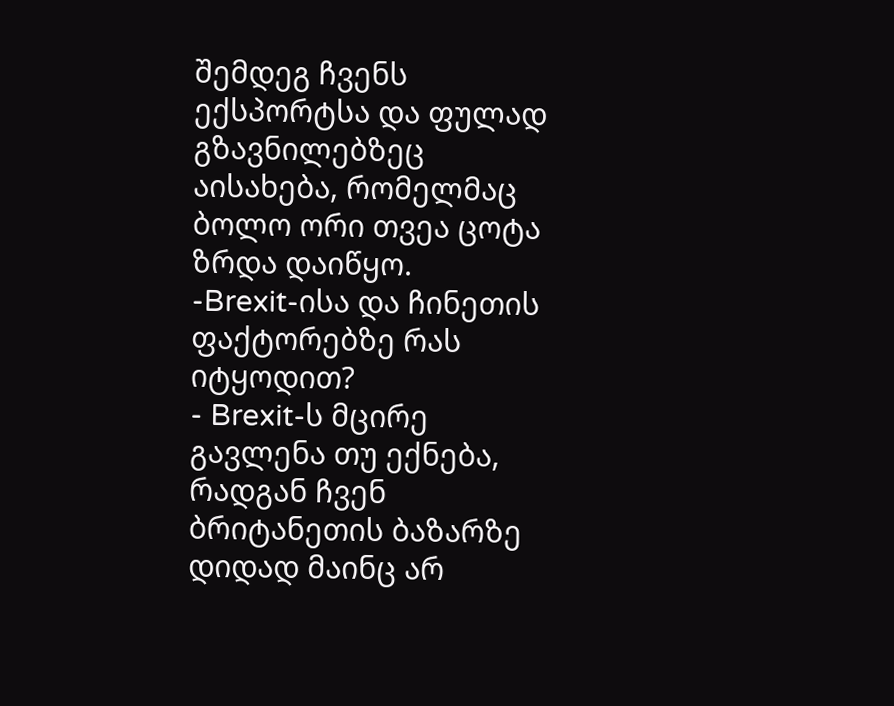შემდეგ ჩვენს ექსპორტსა და ფულად გზავნილებზეც აისახება, რომელმაც ბოლო ორი თვეა ცოტა ზრდა დაიწყო.
-Brexit-ისა და ჩინეთის ფაქტორებზე რას იტყოდით?
- Brexit-ს მცირე გავლენა თუ ექნება, რადგან ჩვენ ბრიტანეთის ბაზარზე დიდად მაინც არ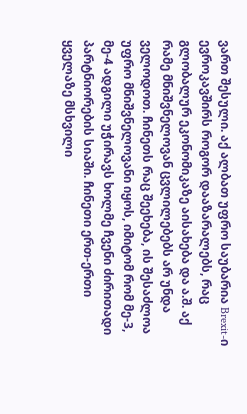ვართ შესული. აქ ალბათ უფრო საუბარია Brexit-ი ევროკავშირს როგორ დააზარალებს, რაც გლობალურ ეკონომიკაზე აისახება და ა.შ. აქ რამე მნიშვნელოვან ცვლილებებს არ უნდა ველოდოთ. ჩინეთს რაც შეეხება, ის შესაძლოა უფრო მნიშვნელოვანი იყოს, იმიტომ რომ მე-3, მე-4 ადგილი უჭირავს ხოლმე ჩვენი ძირითადი პარტნიორების სიაში. ჩინეთი ერთ-ერთი ყველაზე მსხვილი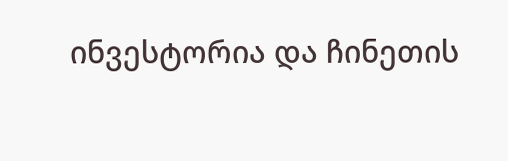ინვესტორია და ჩინეთის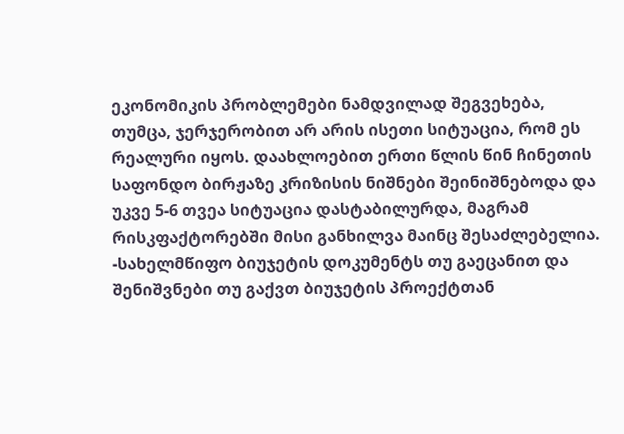ეკონომიკის პრობლემები ნამდვილად შეგვეხება, თუმცა, ჯერჯერობით არ არის ისეთი სიტუაცია, რომ ეს რეალური იყოს. დაახლოებით ერთი წლის წინ ჩინეთის საფონდო ბირჟაზე კრიზისის ნიშნები შეინიშნებოდა და უკვე 5-6 თვეა სიტუაცია დასტაბილურდა, მაგრამ რისკფაქტორებში მისი განხილვა მაინც შესაძლებელია.
-სახელმწიფო ბიუჯეტის დოკუმენტს თუ გაეცანით და შენიშვნები თუ გაქვთ ბიუჯეტის პროექტთან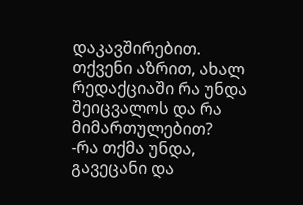დაკავშირებით. თქვენი აზრით, ახალ რედაქციაში რა უნდა შეიცვალოს და რა მიმართულებით?
-რა თქმა უნდა, გავეცანი და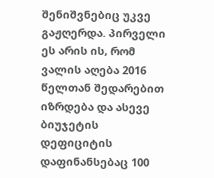შენიშვნებიც უკვე გაჟღერდა. პირველი ეს არის ის, რომ ვალის აღება 2016 წელთან შედარებით იზრდება და ასევე ბიუჯეტის დეფიციტის დაფინანსებაც 100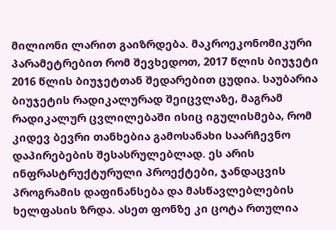მილიონი ლარით გაიზრდება. მაკროეკონომიკური პარამეტრებით რომ შევხედოთ, 2017 წლის ბიუჯეტი 2016 წლის ბიუჯეტთან შედარებით ცუდია. საუბარია ბიუჯეტის რადიკალურად შეიცვლაზე, მაგრამ რადიკალურ ცვლილებაში ისიც იგულისმება, რომ კიდევ ბევრი თანხებია გამოსანახი საარჩევნო დაპირებების შესასრულებლად. ეს არის ინფრასტრუქტურული პროექტები, ჯანდაცვის პროგრამის დაფინანსება და მასწავლებლების ხელფასის ზრდა. ასეთ ფონზე კი ცოტა რთულია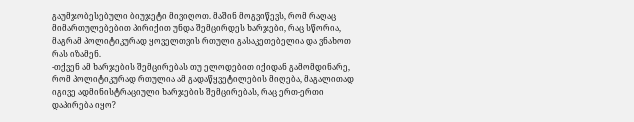გაუმჯობესებული ბიუჯეტი მივიღოთ. მაშინ მოგვიწევს, რომ რაღაც მიმართულებებით პირიქით უნდა შემცირდეს ხარჯები, რაც სწორია, მაგრამ პოლიტიკურად ყოველთვის რთული გასაკეთებელია და ვნახოთ რას იზამენ.
-თქვენ ამ ხარჯების შემცირებას თუ ელოდებით იქიდან გამომდინარე, რომ პოლიტიკურად რთულია ამ გადაწყვეტილების მიღება, მაგალითად იგივე ადმინისტრაციული ხარჯების შემცირებას, რაც ერთ-ერთი დაპირება იყო?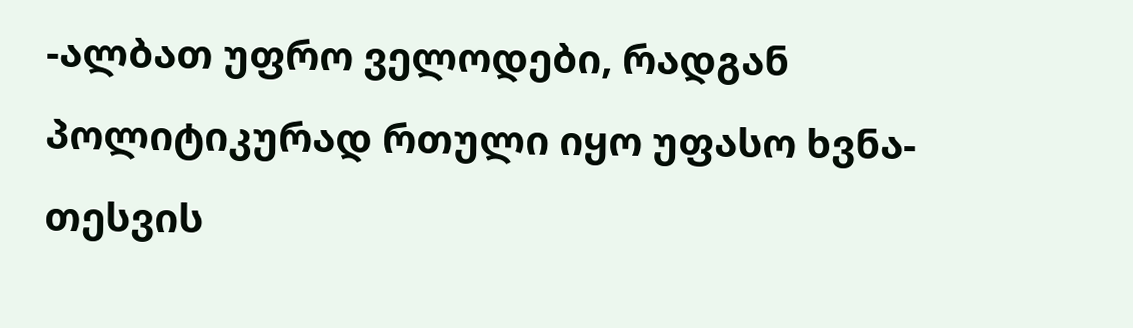-ალბათ უფრო ველოდები, რადგან პოლიტიკურად რთული იყო უფასო ხვნა-თესვის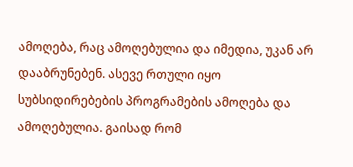ამოღება, რაც ამოღებულია და იმედია, უკან არ დააბრუნებენ. ასევე რთული იყო სუბსიდირებების პროგრამების ამოღება და ამოღებულია. გაისად რომ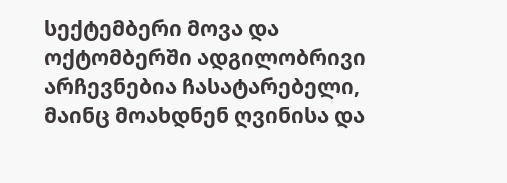სექტემბერი მოვა და ოქტომბერში ადგილობრივი არჩევნებია ჩასატარებელი, მაინც მოახდნენ ღვინისა და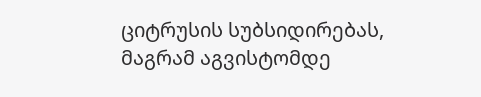ციტრუსის სუბსიდირებას, მაგრამ აგვისტომდე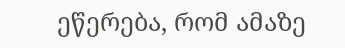ეწერება, რომ ამაზე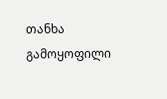თანხა გამოყოფილი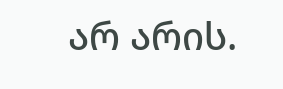არ არის.